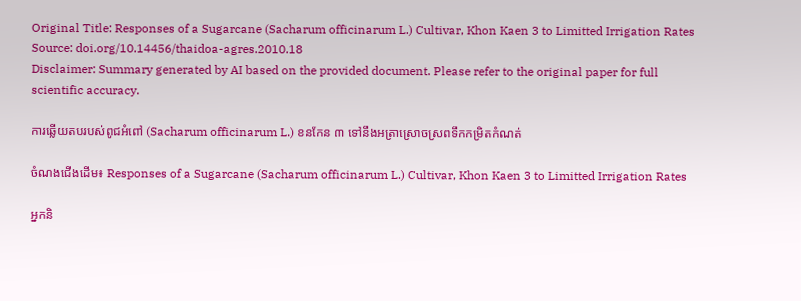Original Title: Responses of a Sugarcane (Sacharum officinarum L.) Cultivar, Khon Kaen 3 to Limitted Irrigation Rates
Source: doi.org/10.14456/thaidoa-agres.2010.18
Disclaimer: Summary generated by AI based on the provided document. Please refer to the original paper for full scientific accuracy.

ការឆ្លើយតបរបស់ពូជអំពៅ (Sacharum officinarum L.) ខនកែន ៣ ទៅនឹងអត្រាស្រោចស្រពទឹកកម្រិតកំណត់

ចំណងជើងដើម៖ Responses of a Sugarcane (Sacharum officinarum L.) Cultivar, Khon Kaen 3 to Limitted Irrigation Rates

អ្នកនិ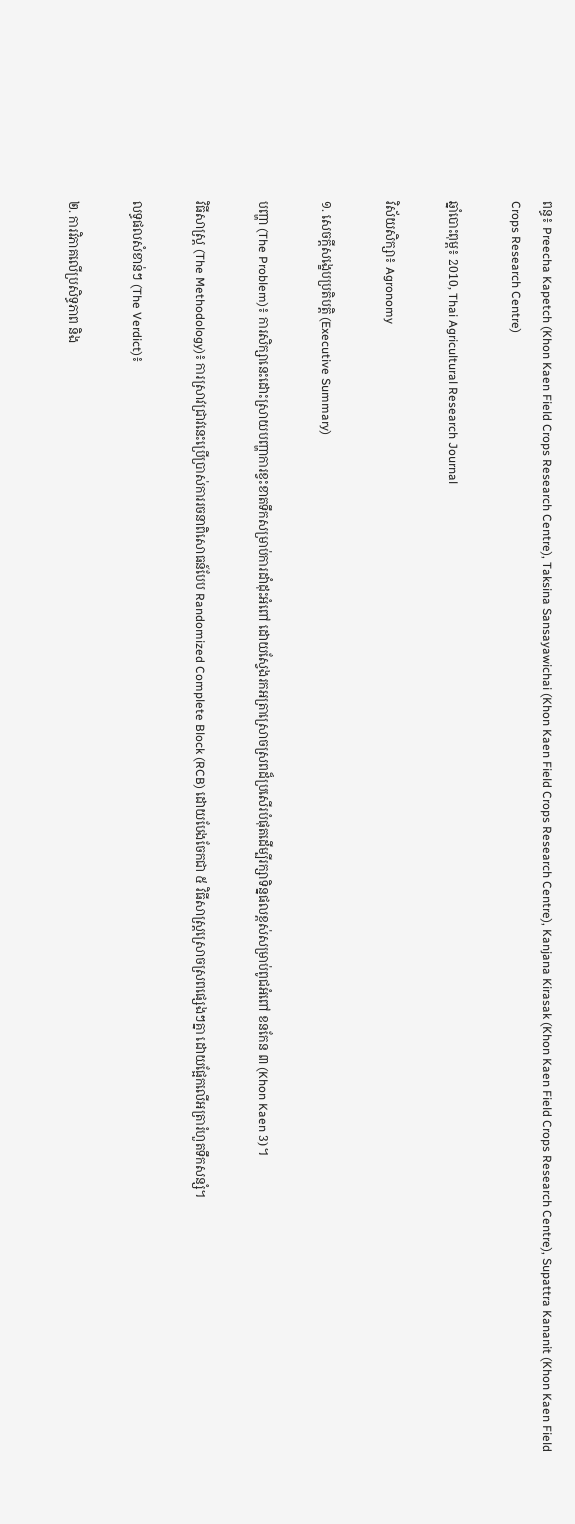ពន្ធ៖ Preecha Kapetch (Khon Kaen Field Crops Research Centre), Taksina Sansayawichai (Khon Kaen Field Crops Research Centre), Kanjana Kirasak (Khon Kaen Field Crops Research Centre), Supattra Kananit (Khon Kaen Field Crops Research Centre)

ឆ្នាំបោះពុម្ព៖ 2010, Thai Agricultural Research Journal

វិស័យសិក្សា៖ Agronomy

១. សេចក្តីសង្ខេបប្រតិបត្តិ (Executive Summary)

បញ្ហា (The Problem)៖ ការសិក្សានេះដោះស្រាយបញ្ហាការខ្វះខាតទឹកសម្រាប់ការដាំដុះអំពៅ ដោយស្វែងរកអត្រាស្រោចស្រពដ៏ប្រសើរបំផុតដើម្បីរក្សាទិន្នផលខ្ពស់សម្រាប់ពូជអំពៅ ខនកែន ៣ (Khon Kaen 3)។

វិធីសាស្ត្រ (The Methodology)៖ ការស្រាវជ្រាវនេះប្រើប្រាស់ការរចនាពិសោធន៍បែប Randomized Complete Block (RCB) ដោយបែងចែកជា ៥ វិធីសាស្ត្រស្រោចស្រពផ្សេងៗគ្នា ដោយផ្អែកលើអត្រារំហួតទឹកសន្សំ។

លទ្ធផលសំខាន់ៗ (The Verdict)៖

២. ការវិភាគលើប្រសិទ្ធភាព និង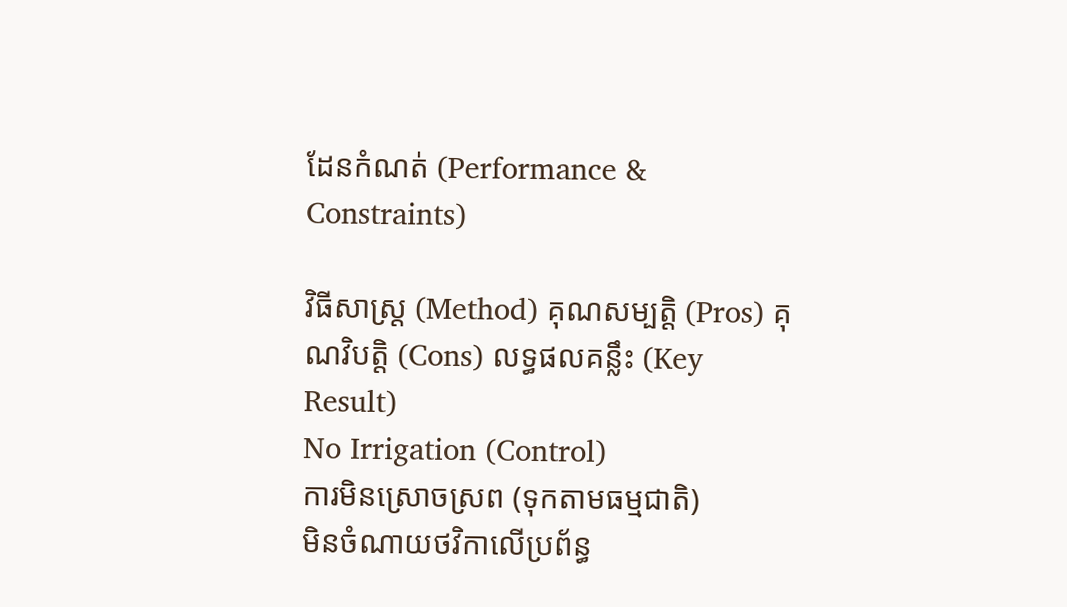ដែនកំណត់ (Performance & Constraints)

វិធីសាស្ត្រ (Method) គុណសម្បត្តិ (Pros) គុណវិបត្តិ (Cons) លទ្ធផលគន្លឹះ (Key Result)
No Irrigation (Control)
ការមិនស្រោចស្រព (ទុកតាមធម្មជាតិ)
មិនចំណាយថវិកាលើប្រព័ន្ធ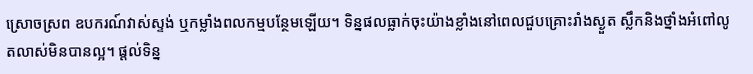ស្រោចស្រព ឧបករណ៍វាស់ស្ទង់ ឬកម្លាំងពលកម្មបន្ថែមឡើយ។ ទិន្នផលធ្លាក់ចុះយ៉ាងខ្លាំងនៅពេលជួបគ្រោះរាំងស្ងួត ស្លឹកនិងថ្នាំងអំពៅលូតលាស់មិនបានល្អ។ ផ្តល់ទិន្ន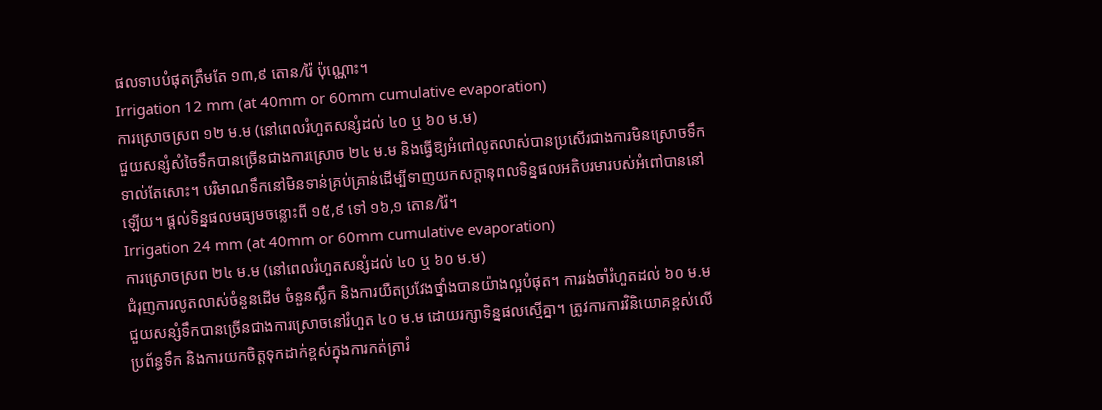ផលទាបបំផុតត្រឹមតែ ១៣,៩ តោន/រ៉ៃ ប៉ុណ្ណោះ។
Irrigation 12 mm (at 40mm or 60mm cumulative evaporation)
ការស្រោចស្រព ១២ ម.ម (នៅពេលរំហួតសន្សំដល់ ៤០ ឬ ៦០ ម.ម)
ជួយសន្សំសំចៃទឹកបានច្រើនជាងការស្រោច ២៤ ម.ម និងធ្វើឱ្យអំពៅលូតលាស់បានប្រសើរជាងការមិនស្រោចទឹកទាល់តែសោះ។ បរិមាណទឹកនៅមិនទាន់គ្រប់គ្រាន់ដើម្បីទាញយកសក្តានុពលទិន្នផលអតិបរមារបស់អំពៅបាននៅឡើយ។ ផ្តល់ទិន្នផលមធ្យមចន្លោះពី ១៥,៩ ទៅ ១៦,១ តោន/រ៉ៃ។
Irrigation 24 mm (at 40mm or 60mm cumulative evaporation)
ការស្រោចស្រព ២៤ ម.ម (នៅពេលរំហួតសន្សំដល់ ៤០ ឬ ៦០ ម.ម)
ជំរុញការលូតលាស់ចំនួនដើម ចំនួនស្លឹក និងការយឺតប្រវែងថ្នាំងបានយ៉ាងល្អបំផុត។ ការរង់ចាំរំហួតដល់ ៦០ ម.ម ជួយសន្សំទឹកបានច្រើនជាងការស្រោចនៅរំហួត ៤០ ម.ម ដោយរក្សាទិន្នផលស្មើគ្នា។ ត្រូវការការវិនិយោគខ្ពស់លើប្រព័ន្ធទឹក និងការយកចិត្តទុកដាក់ខ្ពស់ក្នុងការកត់ត្រារំ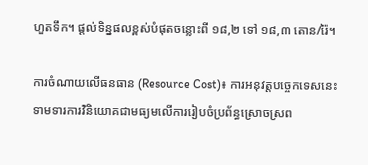ហួតទឹក។ ផ្តល់ទិន្នផលខ្ពស់បំផុតចន្លោះពី ១៨,២ ទៅ ១៨,៣ តោន/រ៉ៃ។

ការចំណាយលើធនធាន (Resource Cost)៖ ការអនុវត្តបច្ចេកទេសនេះទាមទារការវិនិយោគជាមធ្យមលើការរៀបចំប្រព័ន្ធស្រោចស្រព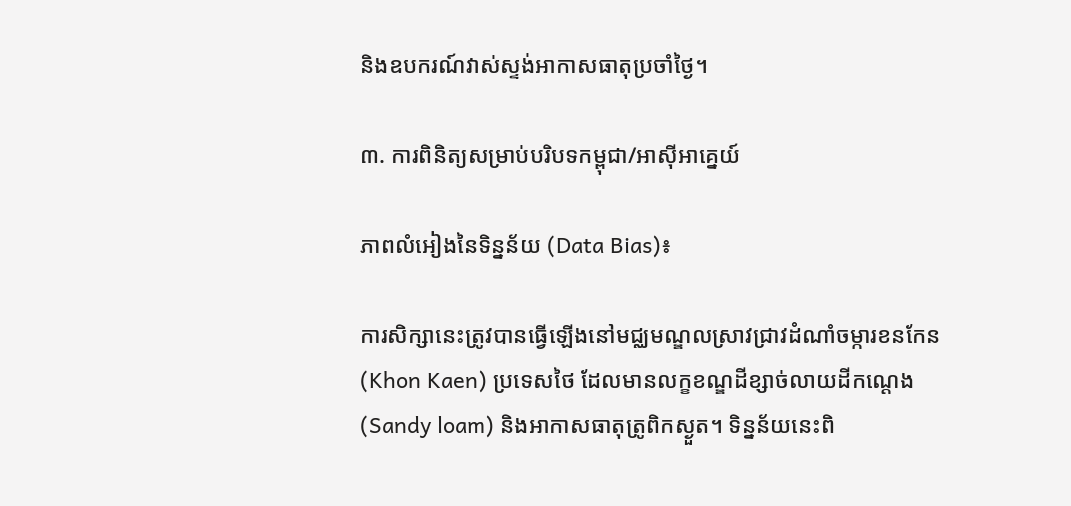និងឧបករណ៍វាស់ស្ទង់អាកាសធាតុប្រចាំថ្ងៃ។

៣. ការពិនិត្យសម្រាប់បរិបទកម្ពុជា/អាស៊ីអាគ្នេយ៍

ភាពលំអៀងនៃទិន្នន័យ (Data Bias)៖

ការសិក្សានេះត្រូវបានធ្វើឡើងនៅមជ្ឈមណ្ឌលស្រាវជ្រាវដំណាំចម្ការខនកែន (Khon Kaen) ប្រទេសថៃ ដែលមានលក្ខខណ្ឌដីខ្សាច់លាយដីកណ្ដេង (Sandy loam) និងអាកាសធាតុត្រូពិកស្ងួត។ ទិន្នន័យនេះពិ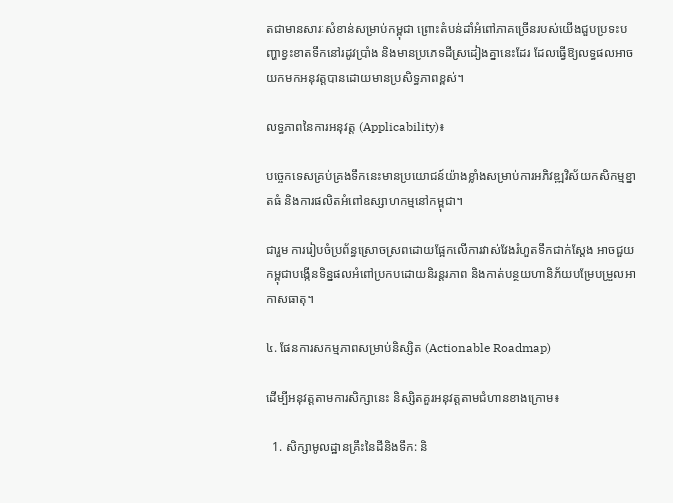តជាមានសារៈសំខាន់សម្រាប់កម្ពុជា ព្រោះតំបន់ដាំអំពៅភាគច្រើនរបស់យើងជួបប្រទះបញ្ហាខ្វះខាតទឹកនៅរដូវប្រាំង និងមានប្រភេទដីស្រដៀងគ្នានេះដែរ ដែលធ្វើឱ្យលទ្ធផលអាចយកមកអនុវត្តបានដោយមានប្រសិទ្ធភាពខ្ពស់។

លទ្ធភាពនៃការអនុវត្ត (Applicability)៖

បច្ចេកទេសគ្រប់គ្រងទឹកនេះមានប្រយោជន៍យ៉ាងខ្លាំងសម្រាប់ការអភិវឌ្ឍវិស័យកសិកម្មខ្នាតធំ និងការផលិតអំពៅឧស្សាហកម្មនៅកម្ពុជា។

ជារួម ការរៀបចំប្រព័ន្ធស្រោចស្រពដោយផ្អែកលើការវាស់វែងរំហួតទឹកជាក់ស្តែង អាចជួយកម្ពុជាបង្កើនទិន្នផលអំពៅប្រកបដោយនិរន្តរភាព និងកាត់បន្ថយហានិភ័យបម្រែបម្រួលអាកាសធាតុ។

៤. ផែនការសកម្មភាពសម្រាប់និស្សិត (Actionable Roadmap)

ដើម្បីអនុវត្តតាមការសិក្សានេះ និស្សិតគួរអនុវត្តតាមជំហានខាងក្រោម៖

  1. សិក្សាមូលដ្ឋានគ្រឹះនៃដីនិងទឹក: និ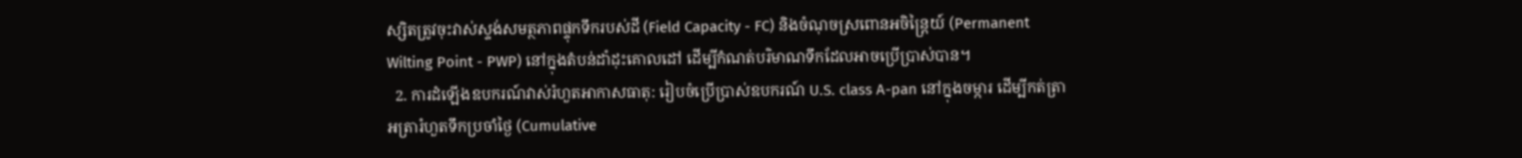ស្សិតត្រូវចុះវាស់ស្ទង់សមត្ថភាពផ្ទុកទឹករបស់ដី (Field Capacity - FC) និងចំណុចស្រពោនអចិន្ត្រៃយ៍ (Permanent Wilting Point - PWP) នៅក្នុងតំបន់ដាំដុះគោលដៅ ដើម្បីកំណត់បរិមាណទឹកដែលអាចប្រើប្រាស់បាន។
  2. ការដំឡើងឧបករណ៍វាស់រំហួតអាកាសធាតុ: រៀបចំប្រើប្រាស់ឧបករណ៍ U.S. class A-pan នៅក្នុងចម្ការ ដើម្បីកត់ត្រាអត្រារំហួតទឹកប្រចាំថ្ងៃ (Cumulative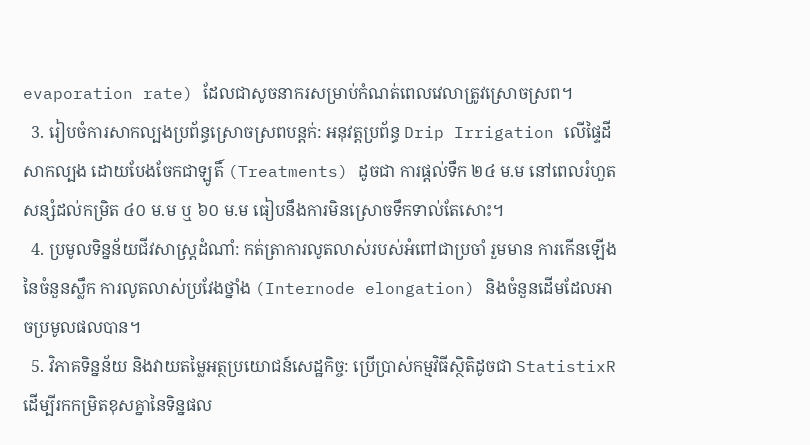evaporation rate) ដែលជាសូចនាករសម្រាប់កំណត់ពេលវេលាត្រូវស្រោចស្រព។
  3. រៀបចំការសាកល្បងប្រព័ន្ធស្រោចស្រពបន្តក់: អនុវត្តប្រព័ន្ធ Drip Irrigation លើផ្ទៃដីសាកល្បង ដោយបែងចែកជាឡូតិ៍ (Treatments) ដូចជា ការផ្តល់ទឹក ២៤ ម.ម នៅពេលរំហួតសន្សំដល់កម្រិត ៤០ ម.ម ឬ ៦០ ម.ម ធៀបនឹងការមិនស្រោចទឹកទាល់តែសោះ។
  4. ប្រមូលទិន្នន័យជីវសាស្ត្រដំណាំ: កត់ត្រាការលូតលាស់របស់អំពៅជាប្រចាំ រួមមាន ការកើនឡើងនៃចំនួនស្លឹក ការលូតលាស់ប្រវែងថ្នាំង (Internode elongation) និងចំនួនដើមដែលអាចប្រមូលផលបាន។
  5. វិភាគទិន្នន័យ និងវាយតម្លៃអត្ថប្រយោជន៍សេដ្ឋកិច្ច: ប្រើប្រាស់កម្មវិធីស្ថិតិដូចជា StatistixR ដើម្បីរកកម្រិតខុសគ្នានៃទិន្នផល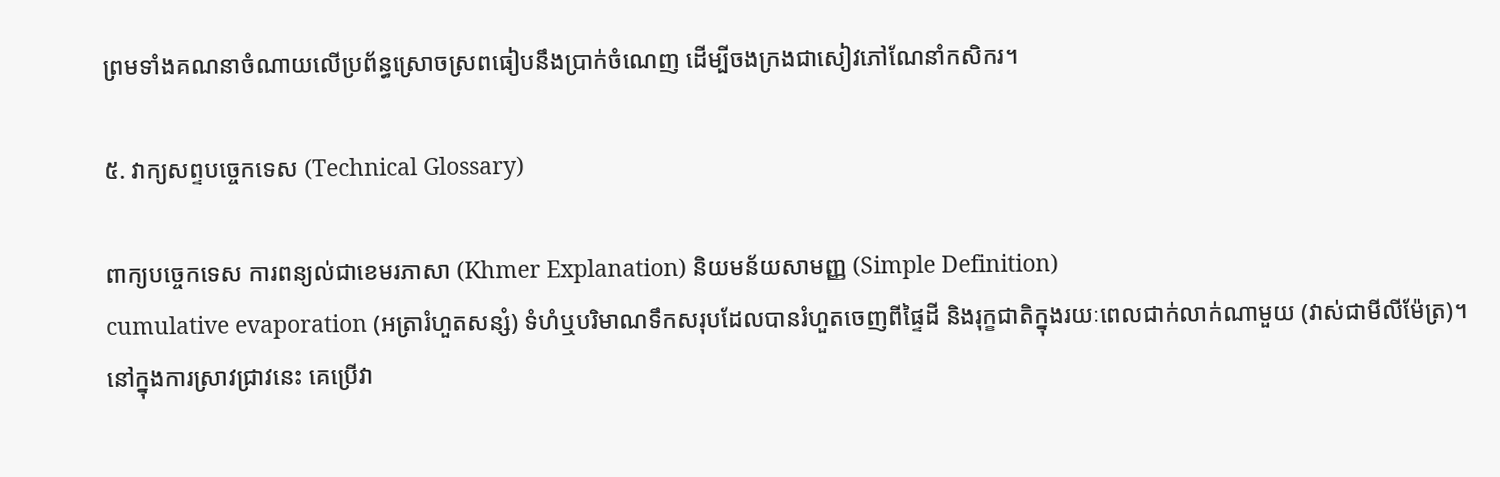ព្រមទាំងគណនាចំណាយលើប្រព័ន្ធស្រោចស្រពធៀបនឹងប្រាក់ចំណេញ ដើម្បីចងក្រងជាសៀវភៅណែនាំកសិករ។

៥. វាក្យសព្ទបច្ចេកទេស (Technical Glossary)

ពាក្យបច្ចេកទេស ការពន្យល់ជាខេមរភាសា (Khmer Explanation) និយមន័យសាមញ្ញ (Simple Definition)
cumulative evaporation (អត្រារំហួតសន្សំ) ទំហំឬបរិមាណទឹកសរុបដែលបានរំហួតចេញពីផ្ទៃដី និងរុក្ខជាតិក្នុងរយៈពេលជាក់លាក់ណាមួយ (វាស់ជាមីលីម៉ែត្រ)។ នៅក្នុងការស្រាវជ្រាវនេះ គេប្រើវា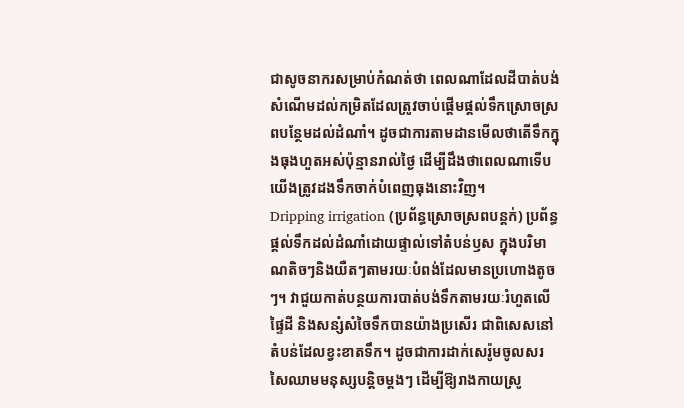ជាសូចនាករសម្រាប់កំណត់ថា ពេលណាដែលដីបាត់បង់សំណើមដល់កម្រិតដែលត្រូវចាប់ផ្តើមផ្តល់ទឹកស្រោចស្រពបន្ថែមដល់ដំណាំ។ ដូចជាការតាមដានមើលថាតើទឹកក្នុងធុងហួតអស់ប៉ុន្មានរាល់ថ្ងៃ ដើម្បីដឹងថាពេលណាទើបយើងត្រូវដងទឹកចាក់បំពេញធុងនោះវិញ។
Dripping irrigation (ប្រព័ន្ធស្រោចស្រពបន្តក់) ប្រព័ន្ធផ្តល់ទឹកដល់ដំណាំដោយផ្ទាល់ទៅតំបន់ឫស ក្នុងបរិមាណតិចៗនិងយឺតៗតាមរយៈបំពង់ដែលមានប្រហោងតូចៗ។ វាជួយកាត់បន្ថយការបាត់បង់ទឹកតាមរយៈរំហួតលើផ្ទៃដី និងសន្សំសំចៃទឹកបានយ៉ាងប្រសើរ ជាពិសេសនៅតំបន់ដែលខ្វះខាតទឹក។ ដូចជាការដាក់សេរ៉ូមចូលសរសៃឈាមមនុស្សបន្តិចម្តងៗ ដើម្បីឱ្យរាងកាយស្រូ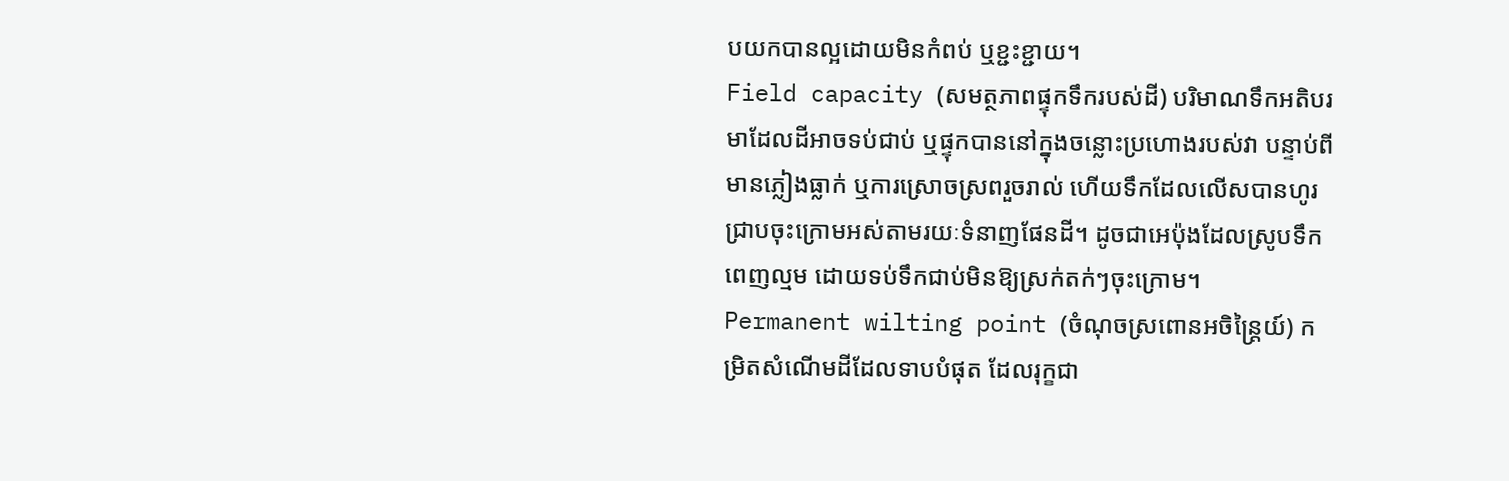បយកបានល្អដោយមិនកំពប់ ឬខ្ជះខ្ជាយ។
Field capacity (សមត្ថភាពផ្ទុកទឹករបស់ដី) បរិមាណទឹកអតិបរមាដែលដីអាចទប់ជាប់ ឬផ្ទុកបាននៅក្នុងចន្លោះប្រហោងរបស់វា បន្ទាប់ពីមានភ្លៀងធ្លាក់ ឬការស្រោចស្រពរួចរាល់ ហើយទឹកដែលលើសបានហូរជ្រាបចុះក្រោមអស់តាមរយៈទំនាញផែនដី។ ដូចជាអេប៉ុងដែលស្រូបទឹកពេញល្មម ដោយទប់ទឹកជាប់មិនឱ្យស្រក់តក់ៗចុះក្រោម។
Permanent wilting point (ចំណុចស្រពោនអចិន្ត្រៃយ៍) កម្រិតសំណើមដីដែលទាបបំផុត ដែលរុក្ខជា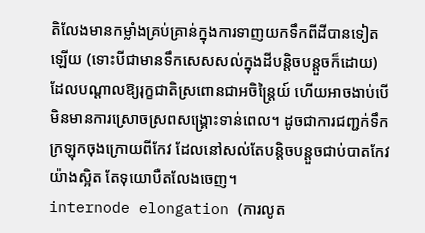តិលែងមានកម្លាំងគ្រប់គ្រាន់ក្នុងការទាញយកទឹកពីដីបានទៀតឡើយ (ទោះបីជាមានទឹកសេសសល់ក្នុងដីបន្តិចបន្តួចក៏ដោយ) ដែលបណ្តាលឱ្យរុក្ខជាតិស្រពោនជាអចិន្ត្រៃយ៍ ហើយអាចងាប់បើមិនមានការស្រោចស្រពសង្គ្រោះទាន់ពេល។ ដូចជាការជញ្ជក់ទឹកក្រឡុកចុងក្រោយពីកែវ ដែលនៅសល់តែបន្តិចបន្តួចជាប់បាតកែវយ៉ាងស្អិត តែទុយោបឺតលែងចេញ។
internode elongation (ការលូត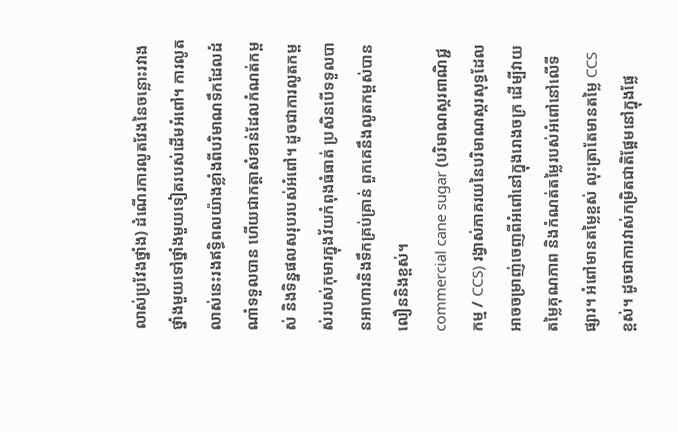លាស់ប្រវែងថ្នាំង) ដំណើរការលូតវែងនៃចន្លោះរវាងថ្នាំងមួយទៅថ្នាំងមួយទៀតរបស់ដើមអំពៅ។ ការលូតលាស់នេះរងឥទ្ធិពលយ៉ាងខ្លាំងពីបរិមាណទឹកដែលដំណាំទទួលបាន ហើយជាកត្តាសំខាន់ដែលកំណត់កម្ពស់ និងទិន្នផលសរុបរបស់អំពៅ។ ដូចជាការលូតកម្ពស់របស់កុមារក្នុងវ័យកំពុងធំធាត់ ប្រសិនបើទទួលបានអាហារនិងទឹកគ្រប់គ្រាន់ ពួកគេនឹងលូតកម្ពស់បានលឿននិងខ្ពស់។
commercial cane sugar (បរិមាណស្ករពាណិជ្ជកម្ម / CCS) រង្វាស់ភាគរយនៃបរិមាណស្ករសុទ្ធដែលអាចចម្រាញ់ចេញពីអំពៅនៅក្នុងរោងចក្រ ដើម្បីវាយតម្លៃគុណភាព និងកំណត់តម្លៃរបស់អំពៅនៅលើទីផ្សារ។ អំពៅមានតម្លៃខ្ពស់ លុះត្រាតែមានតម្លៃ CCS ខ្ពស់។ ដូចជាការវាស់កម្រិតជាតិផ្អែមនៅក្នុងផ្លែ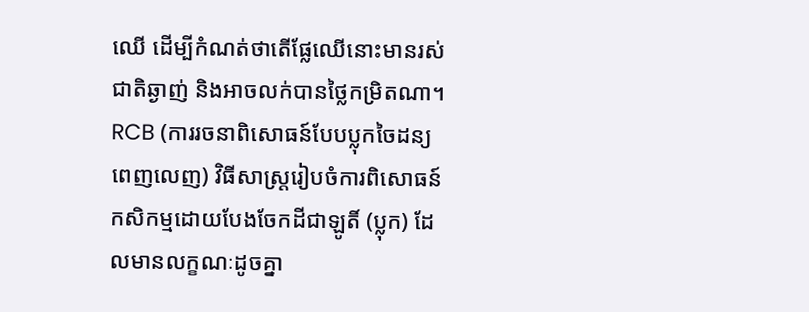ឈើ ដើម្បីកំណត់ថាតើផ្លែឈើនោះមានរស់ជាតិឆ្ងាញ់ និងអាចលក់បានថ្លៃកម្រិតណា។
RCB (ការរចនាពិសោធន៍បែបប្លុកចៃដន្យពេញលេញ) វិធីសាស្ត្ររៀបចំការពិសោធន៍កសិកម្មដោយបែងចែកដីជាឡូតិ៍ (ប្លុក) ដែលមានលក្ខណៈដូចគ្នា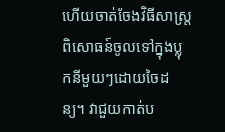ហើយចាត់ចែងវិធីសាស្ត្រពិសោធន៍ចូលទៅក្នុងប្លុកនីមួយៗដោយចៃដន្យ។ វាជួយកាត់ប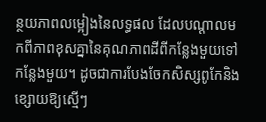ន្ថយភាពលម្អៀងនៃលទ្ធផល ដែលបណ្តាលមកពីភាពខុសគ្នានៃគុណភាពដីពីកន្លែងមួយទៅកន្លែងមួយ។ ដូចជាការបែងចែកសិស្សពូកែនិងខ្សោយឱ្យស្មើៗ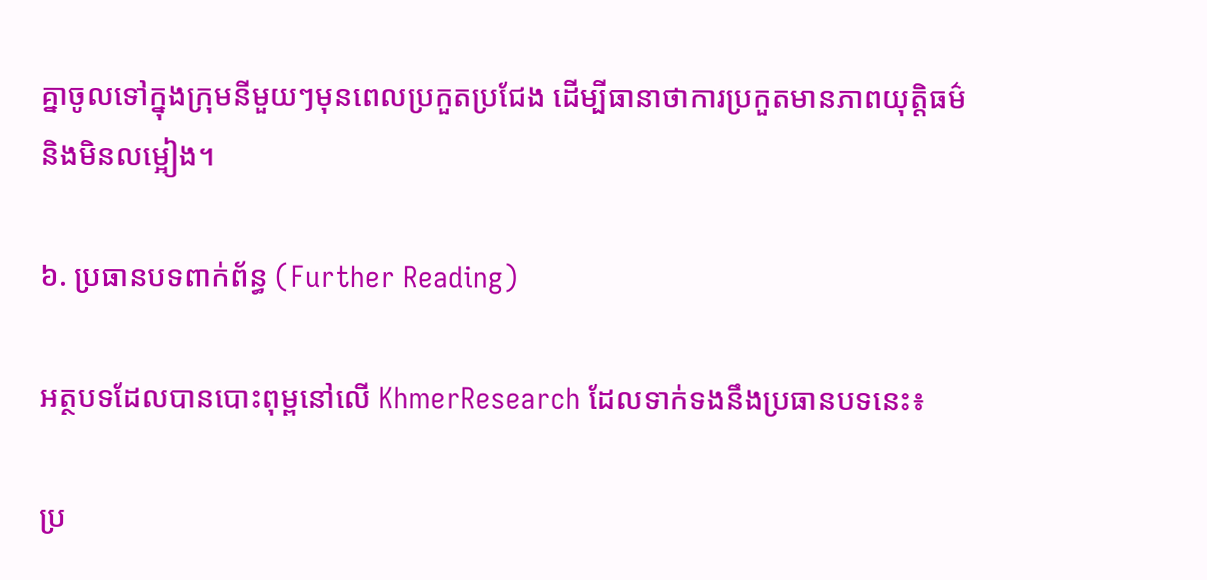គ្នាចូលទៅក្នុងក្រុមនីមួយៗមុនពេលប្រកួតប្រជែង ដើម្បីធានាថាការប្រកួតមានភាពយុត្តិធម៌ និងមិនលម្អៀង។

៦. ប្រធានបទពាក់ព័ន្ធ (Further Reading)

អត្ថបទដែលបានបោះពុម្ពនៅលើ KhmerResearch ដែលទាក់ទងនឹងប្រធានបទនេះ៖

ប្រ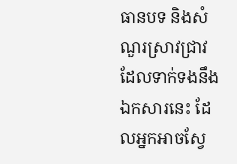ធានបទ និងសំណួរស្រាវជ្រាវដែលទាក់ទងនឹងឯកសារនេះ ដែលអ្នកអាចស្វែ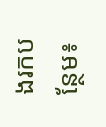ងរកបន្ថែម៖